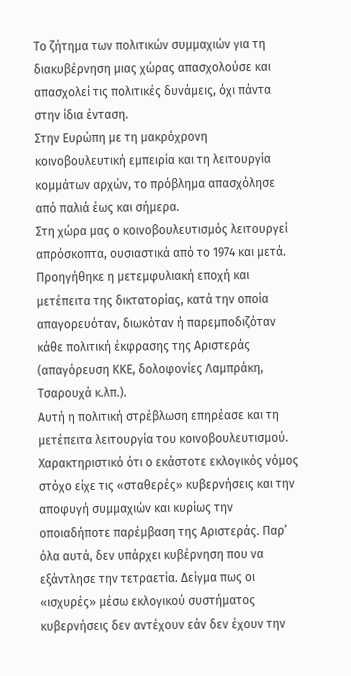Το ζήτημα των πολιτικών συμμαχιών για τη διακυβέρνηση μιας χώρας απασχολούσε και απασχολεί τις πολιτικές δυνάμεις, όχι πάντα στην ίδια ένταση.
Στην Ευρώπη με τη μακρόχρονη κοινοβουλευτική εμπειρία και τη λειτουργία κομμάτων αρχών, το πρόβλημα απασχόλησε από παλιά έως και σήμερα.
Στη χώρα μας ο κοινοβουλευτισμός λειτουργεί απρόσκοπτα, ουσιαστικά από το 1974 και μετά. Προηγήθηκε η μετεμφυλιακή εποχή και μετέπειτα της δικτατορίας, κατά την οποία απαγορευόταν, διωκόταν ή παρεμποδιζόταν κάθε πολιτική έκφρασης της Αριστεράς (απαγόρευση ΚΚΕ, δολοφονίες Λαμπράκη, Τσαρουχά κ.λπ.).
Αυτή η πολιτική στρέβλωση επηρέασε και τη μετέπειτα λειτουργία του κοινοβουλευτισμού. Χαρακτηριστικό ότι ο εκάστοτε εκλογικός νόμος στόχο είχε τις «σταθερές» κυβερνήσεις και την αποφυγή συμμαχιών και κυρίως την οποιαδήποτε παρέμβαση της Αριστεράς. Παρ’ όλα αυτά, δεν υπάρχει κυβέρνηση που να εξάντλησε την τετραετία. Δείγμα πως οι «ισχυρές» μέσω εκλογικού συστήματος κυβερνήσεις δεν αντέχουν εάν δεν έχουν την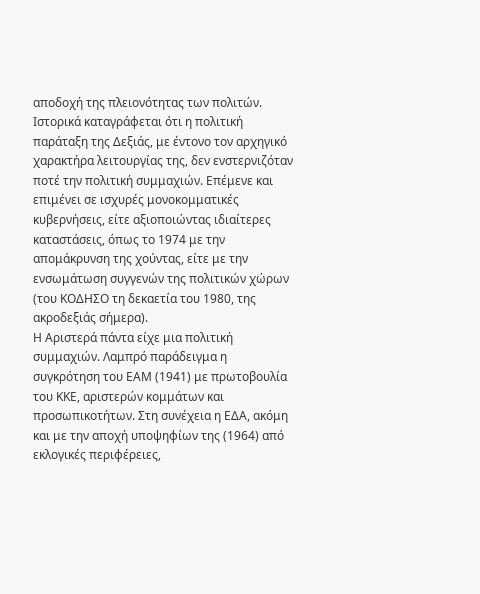αποδοχή της πλειονότητας των πολιτών.
Ιστορικά καταγράφεται ότι η πολιτική παράταξη της Δεξιάς, με έντονο τον αρχηγικό χαρακτήρα λειτουργίας της, δεν ενστερνιζόταν ποτέ την πολιτική συμμαχιών. Επέμενε και επιμένει σε ισχυρές μονοκομματικές κυβερνήσεις, είτε αξιοποιώντας ιδιαίτερες καταστάσεις, όπως το 1974 με την απομάκρυνση της χούντας, είτε με την ενσωμάτωση συγγενών της πολιτικών χώρων (του ΚΟΔΗΣΟ τη δεκαετία του 1980, της ακροδεξιάς σήμερα).
Η Αριστερά πάντα είχε μια πολιτική συμμαχιών. Λαμπρό παράδειγμα η συγκρότηση του ΕΑΜ (1941) με πρωτοβουλία του ΚΚΕ, αριστερών κομμάτων και προσωπικοτήτων. Στη συνέχεια η ΕΔΑ, ακόμη και με την αποχή υποψηφίων της (1964) από εκλογικές περιφέρειες,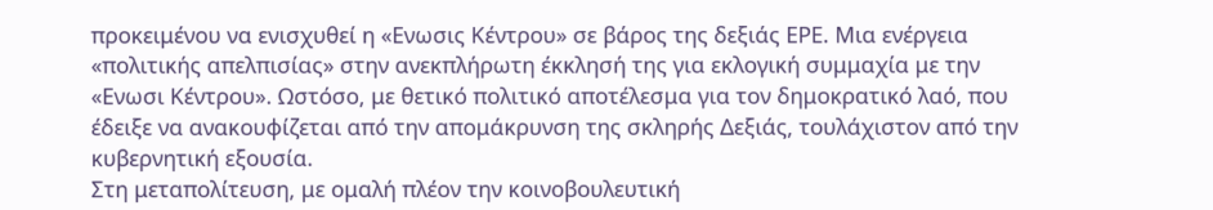προκειμένου να ενισχυθεί η «Ενωσις Κέντρου» σε βάρος της δεξιάς ΕΡΕ. Μια ενέργεια «πολιτικής απελπισίας» στην ανεκπλήρωτη έκκλησή της για εκλογική συμμαχία με την «Ενωσι Κέντρου». Ωστόσο, με θετικό πολιτικό αποτέλεσμα για τον δημοκρατικό λαό, που έδειξε να ανακουφίζεται από την απομάκρυνση της σκληρής Δεξιάς, τουλάχιστον από την κυβερνητική εξουσία.
Στη μεταπολίτευση, με ομαλή πλέον την κοινοβουλευτική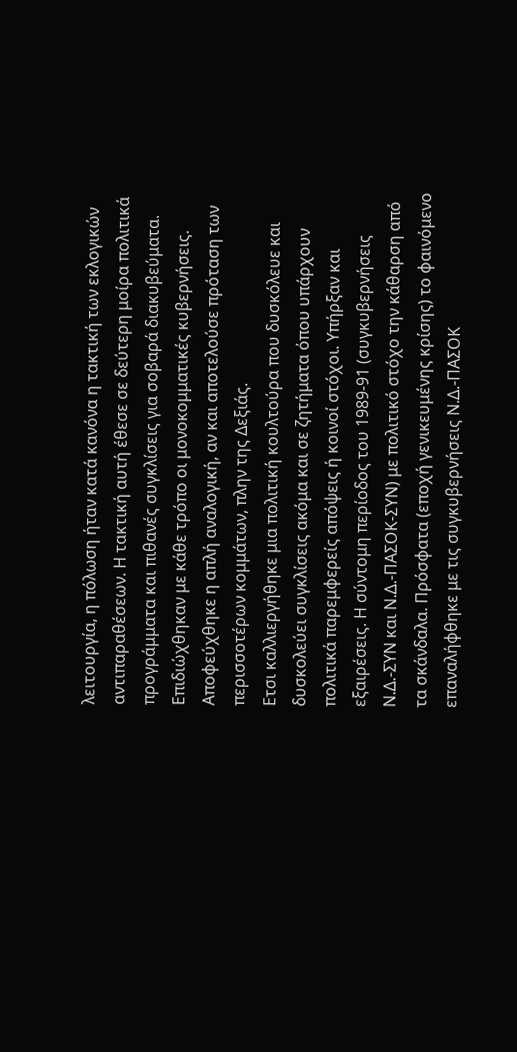λειτουργία, η πόλωση ήταν κατά κανόνα η τακτική των εκλογικών αντιπαραθέσεων. Η τακτική αυτή έθεσε σε δεύτερη μοίρα πολιτικά προγράμματα και πιθανές συγκλίσεις για σοβαρά διακυβεύματα. Επιδιώχθηκαν με κάθε τρόπο οι μονοκομματικές κυβερνήσεις. Αποφεύχθηκε η απλή αναλογική, αν και αποτελούσε πρόταση των περισσοτέρων κομμάτων, πλην της Δεξιάς.
Ετσι καλλιεργήθηκε μια πολιτική κουλτούρα που δυσκόλευε και δυσκολεύει συγκλίσεις ακόμα και σε ζητήματα όπου υπάρχουν πολιτικά παρεμφερείς απόψεις ή κοινοί στόχοι. Υπήρξαν και εξαιρέσεις. Η σύντομη περίοδος του 1989-91 (συγκυβερνήσεις Ν.Δ.-ΣΥΝ και Ν.Δ.-ΠΑΣΟΚ-ΣΥΝ) με πολιτικό στόχο την κάθαρση από τα σκάνδαλα. Πρόσφατα (εποχή γενικευμένης κρίσης) το φαινόμενο επαναλήφθηκε με τις συγκυβερνήσεις Ν.Δ.-ΠΑΣΟΚ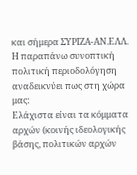και σήμερα ΣΥΡΙΖΑ-ΑΝ.ΕΛΛ.
Η παραπάνω συνοπτική πολιτική περιοδολόγηση αναδεικνύει πως στη χώρα μας:
Ελάχιστα είναι τα κόμματα αρχών (κοινής ιδεολογικής βάσης, πολιτικών αρχών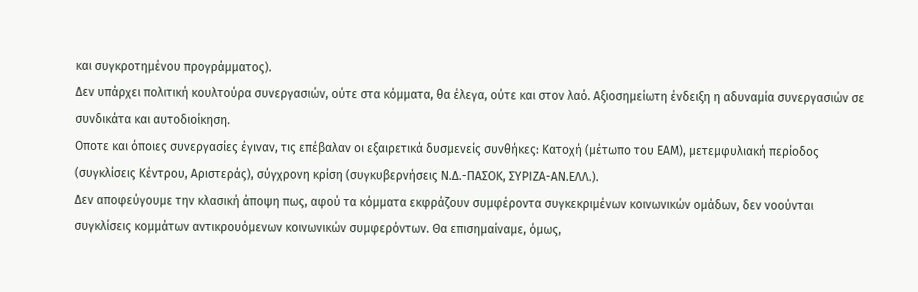και συγκροτημένου προγράμματος).
Δεν υπάρχει πολιτική κουλτούρα συνεργασιών, ούτε στα κόμματα, θα έλεγα, ούτε και στον λαό. Αξιοσημείωτη ένδειξη η αδυναμία συνεργασιών σε συνδικάτα και αυτοδιοίκηση.
Οποτε και όποιες συνεργασίες έγιναν, τις επέβαλαν οι εξαιρετικά δυσμενείς συνθήκες: Κατοχή (μέτωπο του ΕΑΜ), μετεμφυλιακή περίοδος (συγκλίσεις Κέντρου, Αριστεράς), σύγχρονη κρίση (συγκυβερνήσεις Ν.Δ.-ΠΑΣΟΚ, ΣΥΡΙΖΑ-ΑΝ.ΕΛΛ.).
Δεν αποφεύγουμε την κλασική άποψη πως, αφού τα κόμματα εκφράζουν συμφέροντα συγκεκριμένων κοινωνικών ομάδων, δεν νοούνται συγκλίσεις κομμάτων αντικρουόμενων κοινωνικών συμφερόντων. Θα επισημαίναμε, όμως,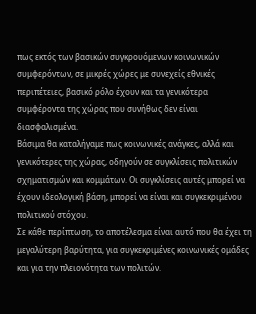πως εκτός των βασικών συγκρουόμενων κοινωνικών συμφερόντων, σε μικρές χώρες με συνεχείς εθνικές περιπέτειες, βασικό ρόλο έχουν και τα γενικότερα συμφέροντα της χώρας που συνήθως δεν είναι διασφαλισμένα.
Βάσιμα θα καταλήγαμε πως κοινωνικές ανάγκες, αλλά και γενικότερες της χώρας, οδηγούν σε συγκλίσεις πολιτικών σχηματισμών και κομμάτων. Οι συγκλίσεις αυτές μπορεί να έχουν ιδεολογική βάση, μπορεί να είναι και συγκεκριμένου πολιτικού στόχου.
Σε κάθε περίπτωση, το αποτέλεσμα είναι αυτό που θα έχει τη μεγαλύτερη βαρύτητα, για συγκεκριμένες κοινωνικές ομάδες και για την πλειονότητα των πολιτών.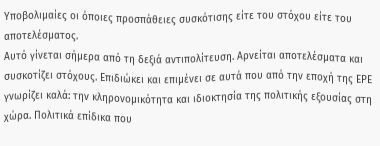Υποβολιμαίες οι όποιες προσπάθειες συσκότισης είτε του στόχου είτε του αποτελέσματος.
Αυτό γίνεται σήμερα από τη δεξιά αντιπολίτευση. Αρνείται αποτελέσματα και συσκοτίζει στόχους. Επιδιώκει και επιμένει σε αυτά που από την εποχή της ΕΡΕ γνωρίζει καλά: την κληρονομικότητα και ιδιοκτησία της πολιτικής εξουσίας στη χώρα. Πολιτικά επίδικα που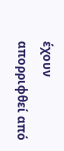έχουν απορριφθεί από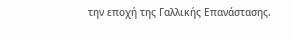την εποχή της Γαλλικής Επανάστασης.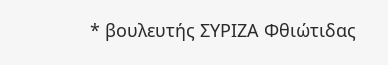* βουλευτής ΣΥΡΙΖΑ Φθιώτιδας